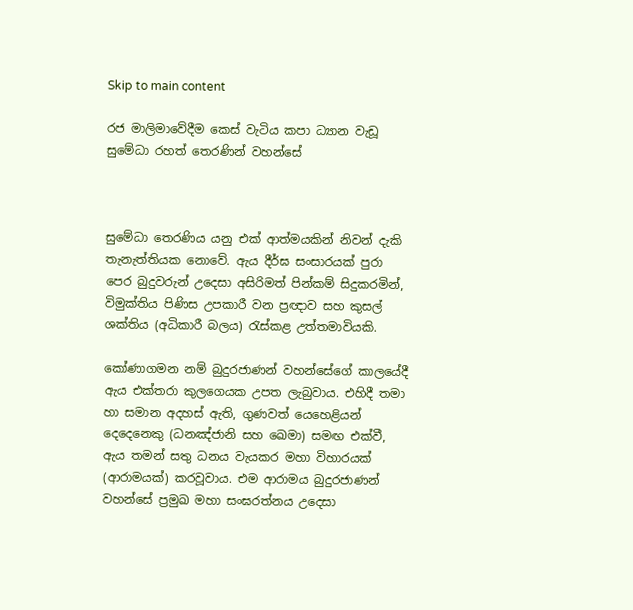Skip to main content

රජ මාලිමාවේදීම කෙස් වැටිය කපා ධ්‍යාන වැඩූ සුමේධා රහත් තෙරණින් වහන්සේ



සුමේධා තෙරණිය යනු එක් ආත්මයකින් නිවන් දැකි තැනැත්තියක නොවේ. ඇය දීර්ඝ සංසාරයක් පුරා පෙර බුදුවරුන් උදෙසා අසිරිමත් පින්කම් සිදුකරමින්, විමුක්තිය පිණිස උපකාරී වන ප්‍රඥාව සහ කුසල් ශක්තිය (අධිකාරී බලය) රැස්කළ උත්තමාවියකි.

කෝණාගමන නම් බුදුරජාණන් වහන්සේගේ කාලයේදී ඇය එක්තරා කුලගෙයක උපත ලැබුවාය. එහිදී තමා හා සමාන අදහස් ඇති, ගුණවත් යෙහෙළියන් දෙදෙනෙකු (ධනඤ්ජානි සහ ඛෙමා) සමඟ එක්වී, ඇය තමන් සතු ධනය වැයකර මහා විහාරයක් (ආරාමයක්) කරවූවාය. එම ආරාමය බුදුරජාණන් වහන්සේ ප්‍රමුඛ මහා සංඝරත්නය උදෙසා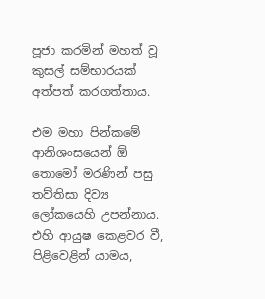පූජා කරමින් මහත් වූ කුසල් සම්භාරයක් අත්පත් කරගත්තාය.

එම මහා පින්කමේ ආනිශංසයෙන් ඕ තොමෝ මරණින් පසු තව්තිසා දිව්‍ය ලෝකයෙහි උපන්නාය. එහි ආයුෂ කෙළවර වී, පිළිවෙළින් යාමය,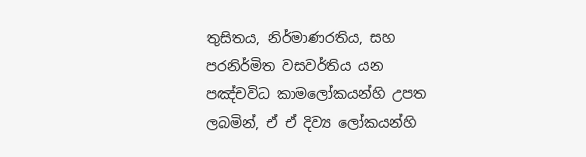තුසිතය, නිර්මාණරතිය, සහ පරනිර්මිත වසවර්තිය යන පඤ්චවිධ කාමලෝකයන්හි උපත ලබමින්, ඒ ඒ දිව්‍ය ලෝකයන්හි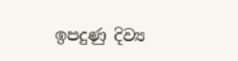ඉපදුණු දිව්‍ය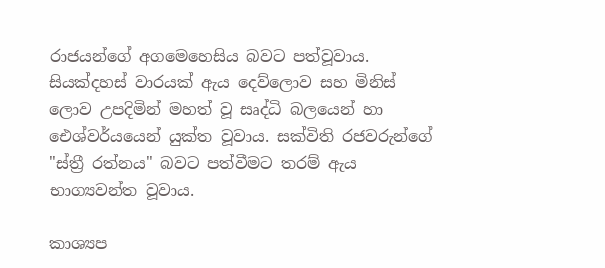රාජයන්ගේ අගමෙහෙසිය බවට පත්වූවාය. සියක්දහස් වාරයක් ඇය දෙව්ලොව සහ මිනිස් ලොව උපදිමින් මහත් වූ සෘද්ධි බලයෙන් හා ඓශ්වර්යයෙන් යුක්ත වූවාය. සක්විති රජවරුන්ගේ "ස්ත්‍රී රත්නය" බවට පත්වීමට තරම් ඇය භාග්‍යවන්ත වූවාය.

කාශ්‍යප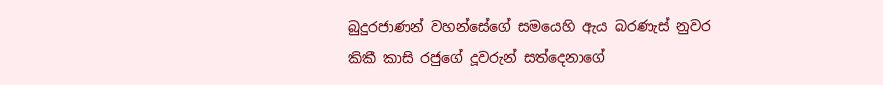බුදුරජාණන් වහන්සේගේ සමයෙහි ඇය බරණැස් නුවර කිකී කාසි රජුගේ දූවරුන් සත්දෙනාගේ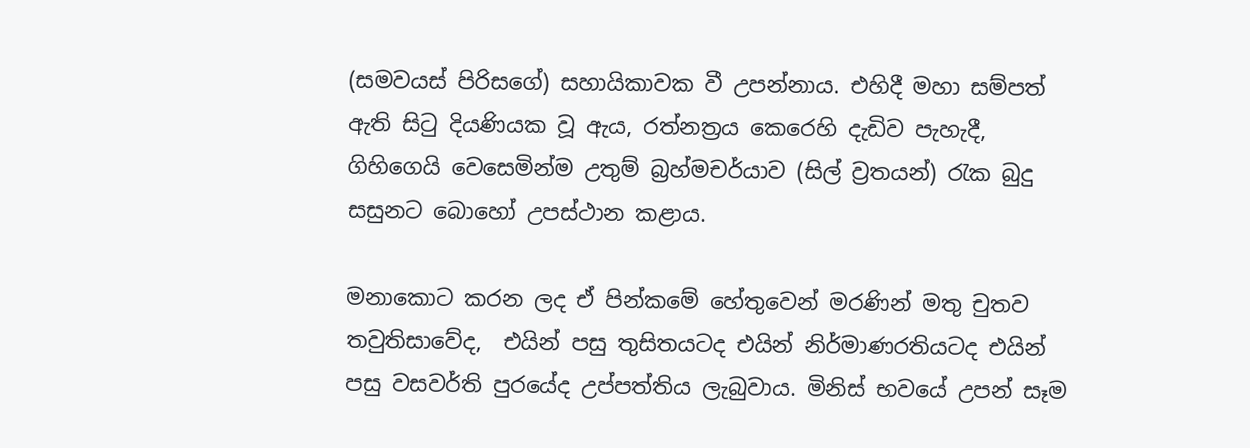(සමවයස් පිරිසගේ) සහායිකාවක වී උපන්නාය. එහිදී මහා සම්පත් ඇති සිටු දියණියක වූ ඇය, රත්නත්‍රය කෙරෙහි දැඩිව පැහැදී, ගිහිගෙයි වෙසෙමින්ම උතුම් බ්‍රහ්මචර්යාව (සිල් ව්‍රතයන්) රැක බුදු සසුනට බොහෝ උපස්ථාන කළාය.

මනාකොට කරන ලද ඒ පින්කමේ හේතුවෙන් මරණින් මතු චුතව තවුතිසාවේද,  එයින් පසු තුසිතයටද එයින් නිර්මාණරතියටද එයින් පසු වසවර්ති පුරයේද උප්පත්තිය ලැබුවාය. මිනිස් භවයේ උපන් සෑම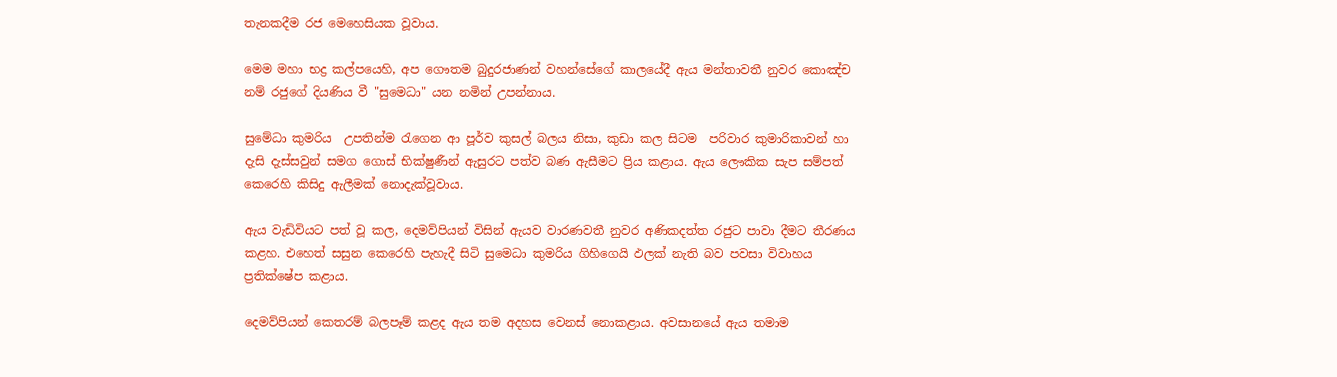තැනකදීම රජ මෙහෙසියක වූවාය.

මෙම මහා භද්‍ර කල්පයෙහි, අප ගෞතම බුදුරජාණන් වහන්සේගේ කාලයේදී ඇය මන්තාවතී නුවර කොඤ්ච නම් රජුගේ දියණිය වී "සුමෙධා" යන නමින් උපන්නාය.

සුමේධා කුමරිය  උපතින්ම රැගෙන ආ පූර්ව කුසල් බලය නිසා, කුඩා කල සිටම  පරිවාර කුමාරිකාවන් හා දැසි දැස්සවුන් සමග ගොස් භික්ෂුණීන් ඇසුරට පත්ව බණ ඇසීමට ප්‍රිය කළාය. ඇය ලෞකික සැප සම්පත් කෙරෙහි කිසිදු ඇලීමක් නොදැක්වූවාය.

ඇය වැඩිවියට පත් වූ කල, දෙමව්පියන් විසින් ඇයව වාරණවතී නුවර අණිකදත්ත රජුට පාවා දීමට තීරණය කළහ. එහෙත් සසුන කෙරෙහි පැහැදී සිටි සුමෙධා කුමරිය ගිහිගෙයි ඵලක් නැති බව පවසා විවාහය ප්‍රතික්ෂේප කළාය.

දෙමව්පියන් කෙතරම් බලපෑම් කළද ඇය තම අදහස වෙනස් නොකළාය. අවසානයේ ඇය තමාම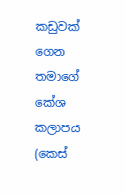කඩුවක් ගෙන තමාගේ කේශ කලාපය (කෙස්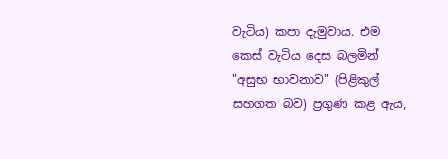වැටිය) කපා දැමුවාය. එම කෙස් වැටිය දෙස බලමින් "අසුභ භාවනාව" (පිළිකුල් සහගත බව) ප්‍රගුණ කළ ඇය,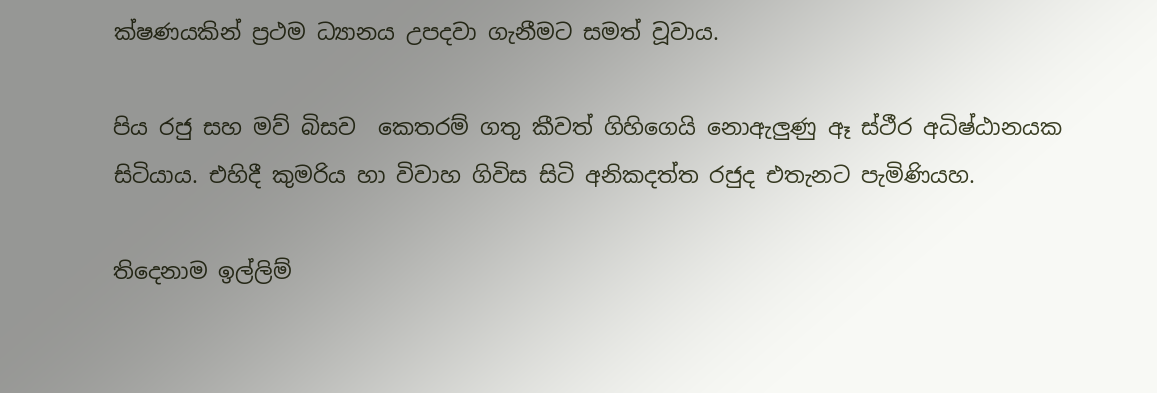ක්ෂණයකින් ප්‍රථම ධ්‍යානය උපදවා ගැනීමට සමත් වූවාය.

පිය රජු සහ මව් බිසව  කෙතරම් ගතු කීවත් ගිහිගෙයි නොඇලුණු ඈ ස්ථීර අධිෂ්ඨානයක සිටියාය. එහිදී කුමරිය හා විවාහ ගිවිස සිටි අනිකදත්ත රජුද එතැනට පැමිණියහ.

තිදෙනාම ඉල්ලිම්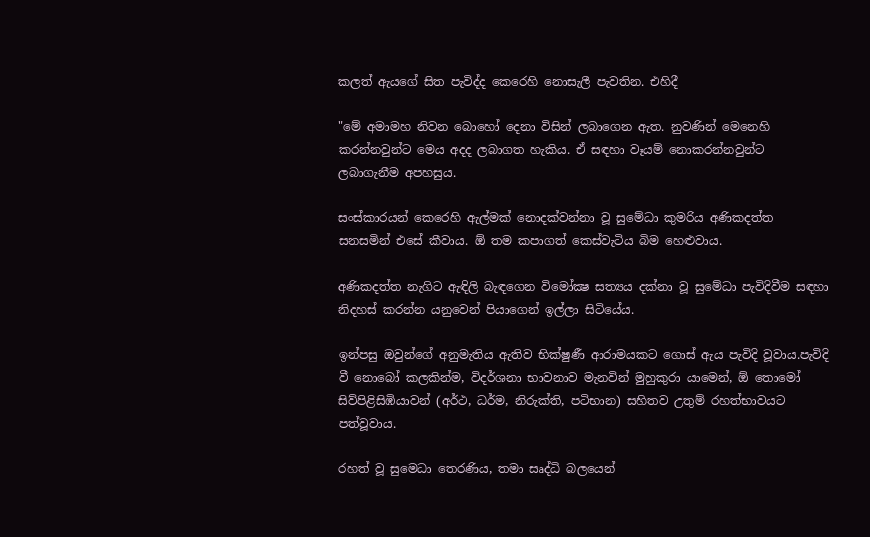කලත් ඇයගේ සිත පැවිද්ද කෙරෙහි නොසැලී පැවතින. එහිදී

"මේ අමාමහ නිවන බොහෝ දෙනා විසින් ලබාගෙන ඇත. නුවණින් මෙනෙහි කරන්නවුන්ට මෙය අදද ලබාගත හැකිය. ඒ සඳහා වෑයම් නොකරන්නවුන්ට ලබාගැනීම අපහසුය.

සංස්කාරයන් කෙරෙහි ඇල්මක් නොදක්වන්නා වූ සුමේධා කුමරිය අණිකදත්ත සනසමින් එසේ කීවාය. ඕ තම කපාගත් කෙස්වැටිය බිම හෙළුවාය.

අණිකදත්ත නැගිට ඇඳිලි බැඳගෙන විමෝක්‍ෂ සත්‍යය දක්නා වූ සුමේධා පැවිදිවීම සඳහා නිදහස් කරන්න යනුවෙන් පියාගෙන් ඉල්ලා සිටියේය.

ඉන්පසු ඔවුන්ගේ අනුමැතිය ඇතිව භික්ෂුණී ආරාමයකට ගොස් ඇය පැවිදි වූවාය.පැවිදි වී නොබෝ කලකින්ම, විදර්ශනා භාවනාව මැනවින් මුහුකුරා යාමෙන්, ඕ තොමෝ සිව්පිළිසිඹියාවන් (අර්ථ, ධර්ම, නිරුක්ති, පටිභාන) සහිතව උතුම් රහත්භාවයට පත්වූවාය.

රහත් වූ සුමෙධා තෙරණිය, තමා සෘද්ධි බලයෙන්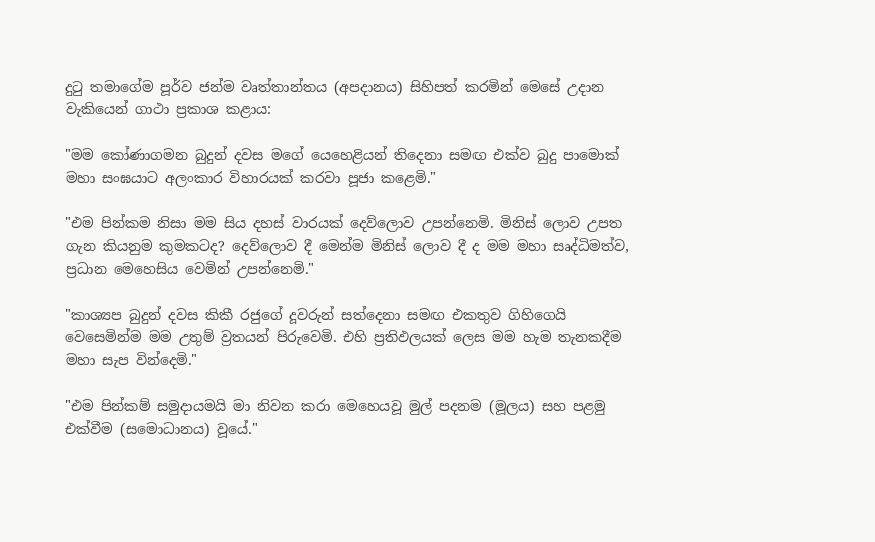දුටු තමාගේම පූර්ව ජන්ම වෘත්තාන්තය (අපදානය) සිහිපත් කරමින් මෙසේ උදාන වැකියෙන් ගාථා ප්‍රකාශ කළාය:

"මම කෝණාගමන බුදුන් දවස මගේ යෙහෙළියන් තිදෙනා සමඟ එක්ව බුදු පාමොක් මහා සංඝයාට අලංකාර විහාරයක් කරවා පූජා කළෙමි."

"එම පින්කම නිසා මම සිය දහස් වාරයක් දෙව්ලොව උපන්නෙමි. මිනිස් ලොව උපත ගැන කියනුම කුමකටද? දෙව්ලොව දී මෙන්ම මිනිස් ලොව දී ද මම මහා සෘද්ධිමත්ව, ප්‍රධාන මෙහෙසිය වෙමින් උපන්නෙමි."

"කාශ්‍යප බුදුන් දවස කිකී රජුගේ දූවරුන් සත්දෙනා සමඟ එකතුව ගිහිගෙයි වෙසෙමින්ම මම උතුම් ව්‍රතයන් පිරුවෙමි. එහි ප්‍රතිඵලයක් ලෙස මම හැම තැනකදීම මහා සැප වින්දෙමි."

"එම පින්කම් සමුදායමයි මා නිවන කරා මෙහෙයවූ මුල් පදනම (මූලය) සහ පළමු එක්වීම (සමොධානය) වූයේ."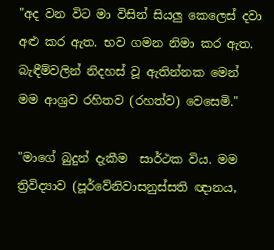"අද වන විට මා විසින් සියලු කෙලෙස් දවා අළු කර ඇත. භව ගමන නිමා කර ඇත. බැඳීම්වලින් නිදහස් වූ ඇතින්නක මෙන් මම ආශ්‍රව රහිතව (රහත්ව) වෙසෙමි."

"මාගේ බුදුන් දැකීම  සාර්ථක විය. මම ත්‍රිවිද්‍යාව (පූර්වේනිවාසනුස්සති ඥානය,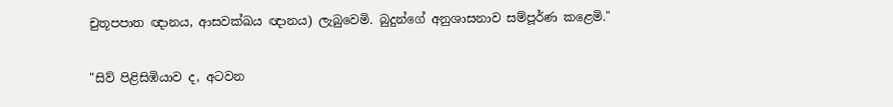චුතූපපාත ඥානය, ආසවක්ඛය ඥානය) ලැබුවෙමි. බුදුන්ගේ අනුශාසනාව සම්පූර්ණ කළෙමි."

"සිව් පිළිසිඹියාව ද, අටවන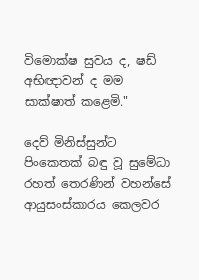විමොක්ෂ සුවය ද, ෂඩ් අභිඥාවන් ද මම සාක්ෂාත් කළෙමි."

දෙව් මිනිස්සුන්ට පිංකෙතක් බඳු වූ සුමේධා රහත් තෙරණින් වහන්සේ ආයුසංස්කාරය කෙලවර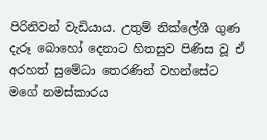පිරිනිවන් වැඩියාය. උතුම් නික්ලේශී ගුණ දැරූ බොහෝ දෙනාට හිතසුව පිණිස වූ ඒ අරහත් සුමේධා තෙරණින් වහන්සේට මගේ නමස්කාරය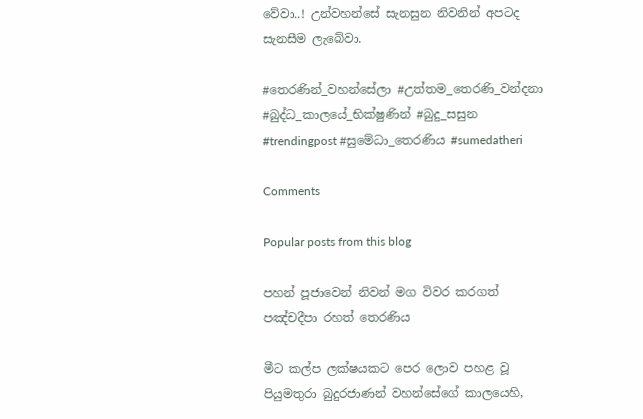වේවා..! උන්වහන්සේ සැනසුන නිවනින් අපටද සැනසීම ලැබේවා.

#තෙරණින්_වහන්සේලා #උත්තම_තෙරණි_වන්දනා #බුද්ධ_කාලයේ_භික්ෂුණින් #බුදු_සසුන #trendingpost #සුමේධා_තෙරණිය #sumedatheri

Comments

Popular posts from this blog

පහන් පූජාවෙන් නිවන් මග විවර කරගත් පඤ්චදීපා රහත් තෙරණිය

මීට කල්ප ලක්ෂයකට පෙර ලොව පහළ වූ පියුමතුරා බුදුරජාණන් වහන්සේගේ කාලයෙහි,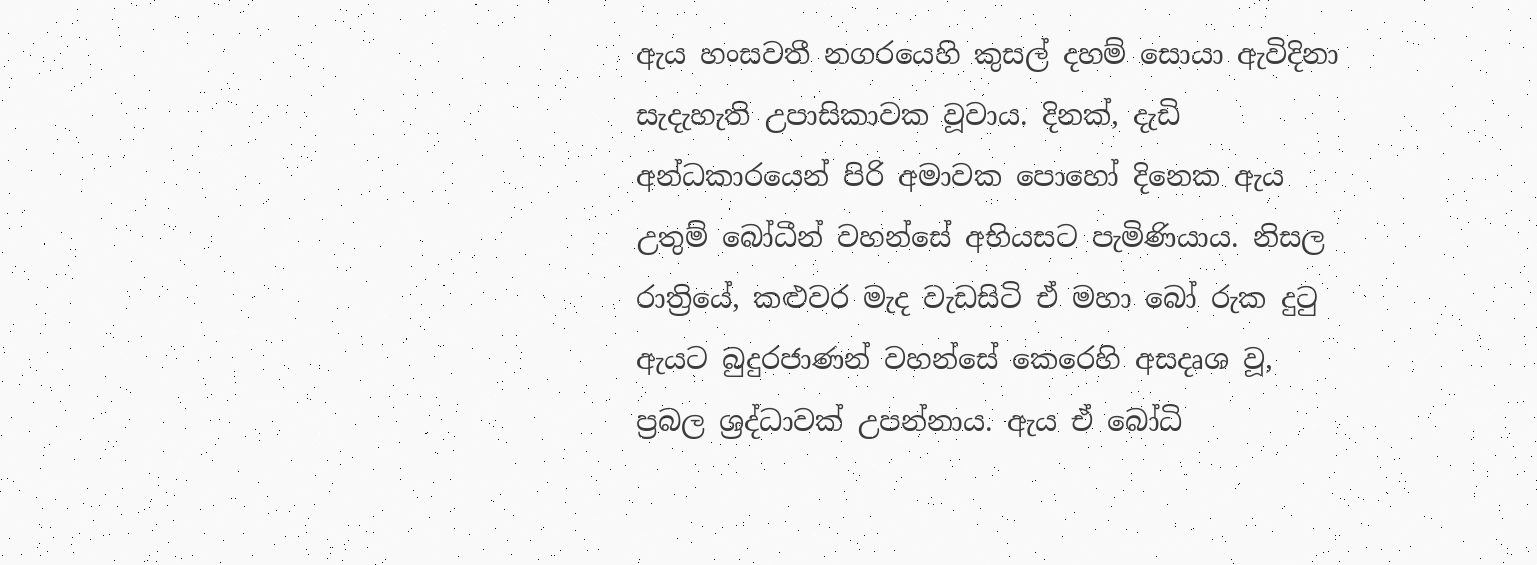ඇය හංසවතී නගරයෙහි කුසල් දහම් සොයා ඇවිදිනා සැදැහැති උපාසිකාවක වූවාය. දිනක්, දැඩි අන්ධකාරයෙන් පිරි අමාවක පොහෝ දිනෙක ඇය උතුම් බෝධීන් වහන්සේ අභියසට පැමිණියාය. නිසල රාත්‍රියේ, කළුවර මැද වැඩසිටි ඒ මහා බෝ රුක දුටු ඇයට බුදුරජාණන් වහන්සේ කෙරෙහි අසදෘශ වූ, ප්‍රබල ශ්‍රද්ධාවක් උපන්නාය. ඇය ඒ බෝධි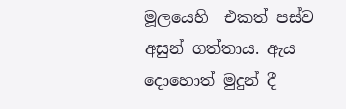මූලයෙහි  එකත් පස්ව අසුන් ගත්තාය. ඇය දොහොත් මුදුන් දී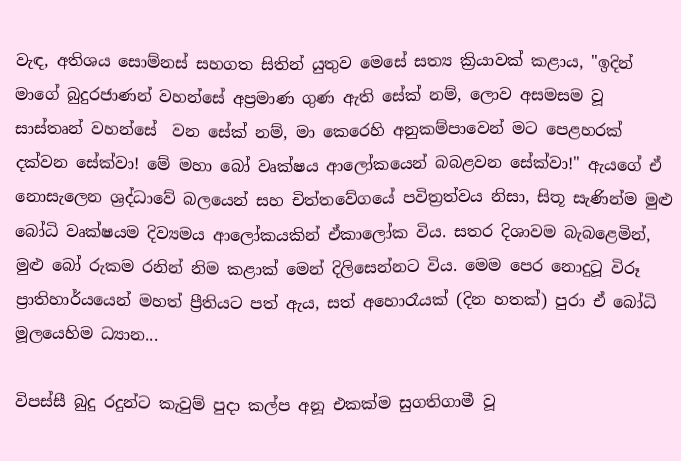වැඳ, අතිශය සොම්නස් සහගත සිතින් යුතුව මෙසේ සත්‍ය ක්‍රියාවක් කළාය, "ඉදින් මාගේ බුදුරජාණන් වහන්සේ අප්‍රමාණ ගුණ ඇති සේක් නම්, ලොව අසමසම වූ සාස්තෘන් වහන්සේ  වන සේක් නම්, මා කෙරෙහි අනුකම්පාවෙන් මට පෙළහරක් දක්වන සේක්වා! මේ මහා බෝ වෘක්ෂය ආලෝකයෙන් බබළවන සේක්වා!" ඇයගේ ඒ නොසැලෙන ශ්‍රද්ධාවේ බලයෙන් සහ චිත්තවේගයේ පවිත්‍රත්වය නිසා, සිතූ සැණින්ම මුළු බෝධි වෘක්ෂයම දිව්‍යමය ආලෝකයකින් ඒකාලෝක විය. සතර දිශාවම බැබළෙමින්, මුළු බෝ රුකම රනින් නිම කළාක් මෙන් දිලිසෙන්නට විය. මෙම පෙර නොදුටූ විරූ ප්‍රාතිහාර්යයෙන් මහත් ප්‍රීතියට පත් ඇය, සත් අහොරෑයක් (දින හතක්) පුරා ඒ බෝධි මූලයෙහිම ධ්‍යාන...

විපස්සී බුදු රදුන්ට කැවුම් පුදා කල්ප අනූ එකක්ම සුගතිගාමී වූ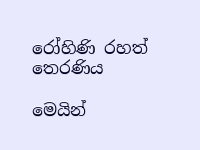රෝහිණි රහත් තෙරණිය

මෙයින්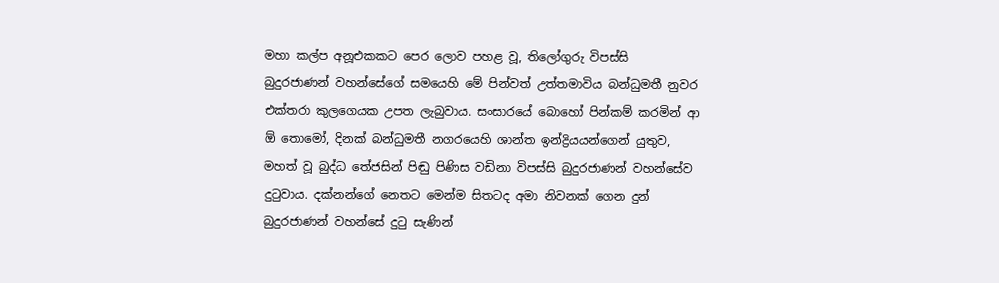මහා කල්ප අනූඑකකට පෙර ලොව පහළ වූ, තිලෝගුරු විපස්සි බුදුරජාණන් වහන්සේගේ සමයෙහි මේ පින්වත් උත්තමාවිය බන්ධුමතී නුවර එක්තරා කුලගෙයක උපත ලැබුවාය. සංසාරයේ බොහෝ පින්කම් කරමින් ආ ඕ තොමෝ, දිනක් බන්ධුමතී නගරයෙහි ශාන්ත ඉන්ද්‍රියයන්ගෙන් යුතුව, මහත් වූ බුද්ධ තේජසින් පිඬු පිණිස වඩිනා විපස්සි බුදුරජාණන් වහන්සේව දුටුවාය. දක්නන්ගේ නෙතට මෙන්ම සිතටද අමා නිවනක් ගෙන දුන් බුදුරජාණන් වහන්සේ දුටු සැණින්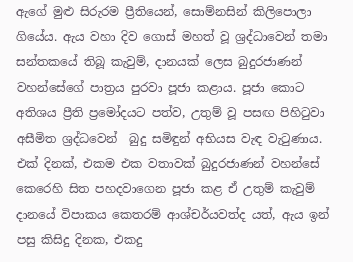ඇගේ මුළු සිරුරම ප්‍රීතියෙන්, සොම්නසින් කිලිපොලා ගියේය. ඇය වහා දිව ගොස් මහත් වූ ශ්‍රද්ධාවෙන් තමා සන්තකයේ තිබූ කැවුම්, දානයක් ලෙස බුදුරජාණන් වහන්සේගේ පාත්‍රය පුරවා පූජා කළාය. පූජා කොට අතිශය ප්‍රීති ප්‍රමෝදයට පත්ව, උතුම් වූ පසඟ පිහිටුවා අසීමිත ශ්‍රද්ධවෙන්  බුදු සමිඳුන් අභියස වැඳ වැටුණාය. එක් දිනක්, එකම එක වතාවක් බුදුරජාණන් වහන්සේ කෙරෙහි සිත පහදවාගෙන පූජා කළ ඒ උතුම් කැවුම් දානයේ විපාකය කෙතරම් ආශ්චර්යවත්ද යත්, ඇය ඉන් පසු කිසිදු දිනක, එකදු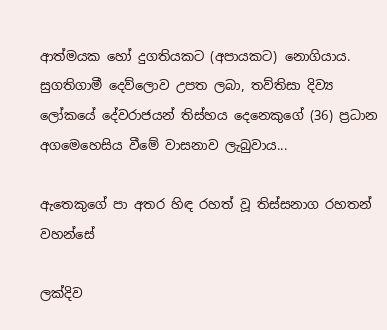ආත්මයක හෝ දුගතියකට (අපායකට) නොගියාය. සුගතිගාමී දෙව්ලොව උපත ලබා, තව්තිසා දිව්‍ය ලෝකයේ දේවරාජයන් තිස්හය දෙනෙකුගේ (36) ප්‍රධාන අගමෙහෙසිය වීමේ වාසනාව ලැබුවාය...

ඇතෙකුගේ පා අතර හිඳ රහත් වූ තිස්සනාග රහතන් වහන්සේ

ලක්දිව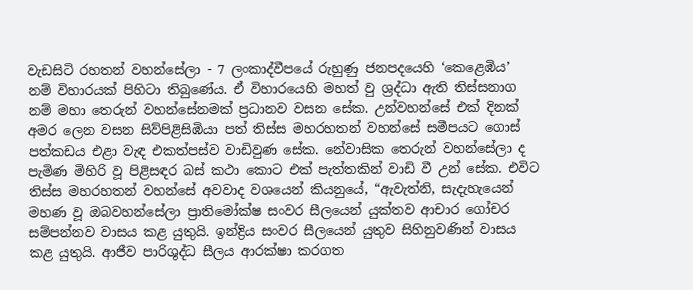වැඩසිටි රහතන් වහන්සේලා - 7 ලංකාද්වීපයේ රුහුණු ජනපදයෙහි ‘කෙළෙඹිය’ නම් විහාරයක් පිහිටා තිබුණේය. ඒ විහාරයෙහි මහත් වු ශ්‍රද්ධා ඇති තිස්සනාග නම් මහා තෙරුන් වහන්සේනමක් ප්‍රධානව වසන සේක. උන්වහන්සේ එක් දිනක් අමර ලෙන වසන සිව්පිළිසිඹියා පත් තිස්ස මහරහතන් වහන්සේ සමීපයට ගොස් පත්කඩය එළා වැඳ එකත්පස්ව වාඩිවුණ සේක. නේවාසික තෙරුන් වහන්සේලා ද පැමිණ මිහිරි වූ පිළිසඳර බස් කථා කොට එක් පැත්තකින් වාඩි වී උන් සේක. එවිට තිස්ස මහරහතන් වහන්සේ අවවාද වශයෙන් කියනුයේ, “ඇවැත්නි, සැදැහැයෙන් මහණ වූ ඔබවහන්සේලා ප්‍රාතිමෝක්ෂ සංවර සීලයෙන් යුක්තව ආචාර ගෝචර සම්පන්නව වාසය කළ යුතුයි. ඉන්ද්‍රිය සංවර සීලයෙන් යුතුව සිහිනුවණින් වාසය කළ යුතුයි. ආජීව පාරිශුද්ධ සීලය ආරක්ෂා කරගත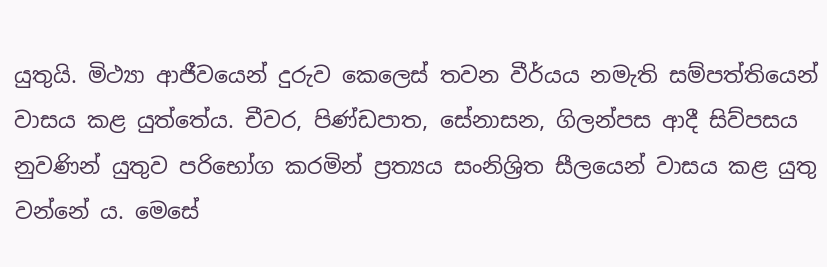යුතුයි. මිථ්‍යා ආජීවයෙන් දුරුව කෙලෙස් තවන වීර්යය නමැති සම්පත්තියෙන් වාසය කළ යුත්තේය. චීවර, පිණ්ඩපාත, සේනාසන, ගිලන්පස ආදී සිව්පසය නුවණින් යුතුව පරිභෝග කරමින් ප්‍රත්‍යය සංනිශ්‍රිත සීලයෙන් වාසය කළ යුතු වන්නේ ය. මෙසේ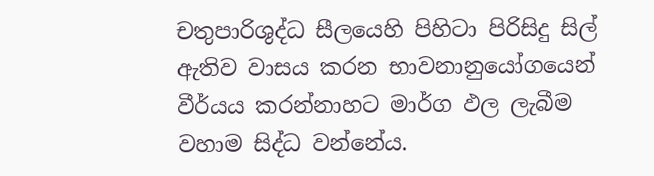චතුපාරිශුද්ධ සීලයෙහි පිහිටා පිරිසිදු සිල් ඇතිව වාසය කරන භාවනානුයෝගයෙන් වීර්යය කරන්නාහට මාර්ග ඵල ලැබීම වහාම සිද්ධ වන්නේය.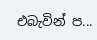එබැවින් ප...